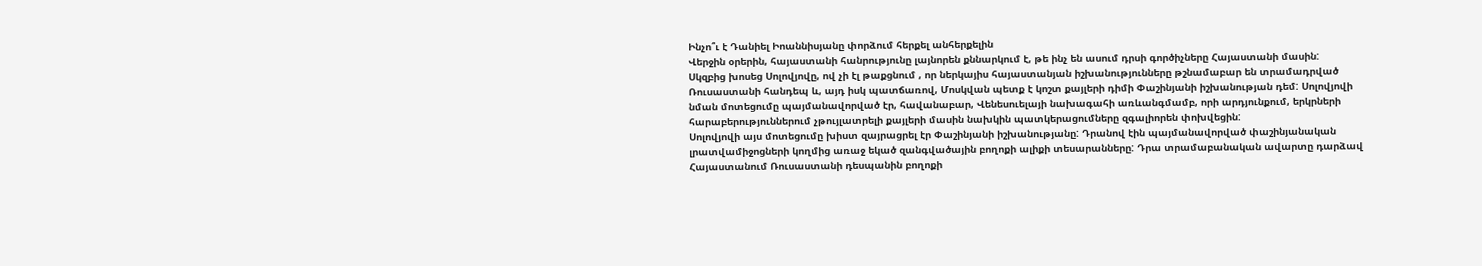Ինչո՞ւ է Դանիել Իոաննիսյանը փորձում հերքել անհերքելին
Վերջին օրերին, հայաստանի հանրությունը լայնորեն քննարկում է, թե ինչ են ասում դրսի գործիչները Հայաստանի մասին:
Սկզբից խոսեց Սոլովյովը, ով չի էլ թաքցնում , որ ներկայիս հայաստանյան իշխանությունները թշնամաբար են տրամադրված Ռուսաստանի հանդեպ և, այդ իսկ պատճառով, Մոսկվան պետք է կոշտ քայլերի դիմի Փաշինյանի իշխանության դեմ: Սոլովյովի նման մոտեցումը պայմանավորված էր, հավանաբար, Վենեսուելայի նախագահի առևանգմամբ, որի արդյունքում, երկրների հարաբերություններում չթույլատրելի քայլերի մասին նախկին պատկերացումները զգալիորեն փոխվեցին:
Սոլովյովի այս մոտեցումը խիստ զայրացրել էր Փաշինյանի իշխանությանը: Դրանով էին պայմանավորված փաշինյանական լրատվամիջոցների կողմից առաջ եկած զանգվածային բողոքի ալիքի տեսարանները: Դրա տրամաբանական ավարտը դարձավ Հայաստանում Ռուսաստանի դեսպանին բողոքի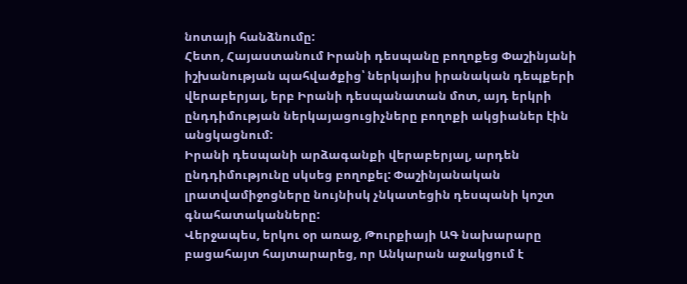նոտայի հանձնումը:
Հետո, Հայաստանում Իրանի դեսպանը բողոքեց Փաշինյանի իշխանության պահվածքից՝ ներկայիս իրանական դեպքերի վերաբերյալ, երբ Իրանի դեսպանատան մոտ, այդ երկրի ընդդիմության ներկայացուցիչները բողոքի ակցիաներ էին անցկացնում:
Իրանի դեսպանի արձագանքի վերաբերյալ, արդեն ընդդիմությունը սկսեց բողոքել: Փաշինյանական լրատվամիջոցները նույնիսկ չնկատեցին դեսպանի կոշտ գնահատականները:
Վերջապես, երկու օր առաջ, Թուրքիայի ԱԳ նախարարը բացահայտ հայտարարեց, որ Անկարան աջակցում է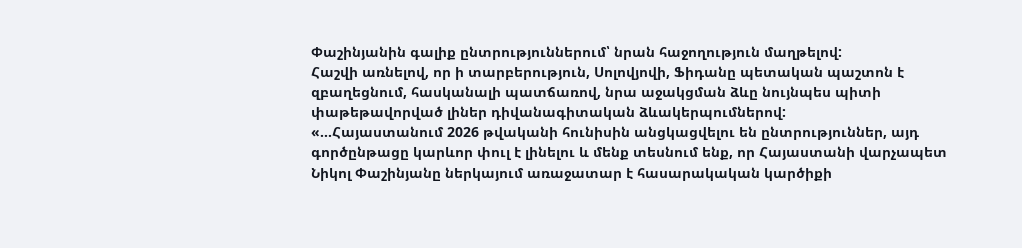Փաշինյանին գալիք ընտրություններում՝ նրան հաջողություն մաղթելով:
Հաշվի առնելով, որ ի տարբերություն, Սոլովյովի, Ֆիդանը պետական պաշտոն է զբաղեցնում, հասկանալի պատճառով, նրա աջակցման ձևը նույնպես պիտի փաթեթավորված լիներ դիվանագիտական ձևակերպումներով:
«...Հայաստանում 2026 թվականի հունիսին անցկացվելու են ընտրություններ, այդ գործընթացը կարևոր փուլ է լինելու և մենք տեսնում ենք, որ Հայաստանի վարչապետ Նիկոլ Փաշինյանը ներկայում առաջատար է հասարակական կարծիքի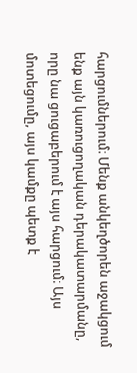հարցումներում։ Մենք անկեղծորեն աջակցում ենք այն կառուցողական դերակատարմանը, որը նա ցուցաբերում է այս հարցում։ Այս մոտեցումը, այս կամքը պետք է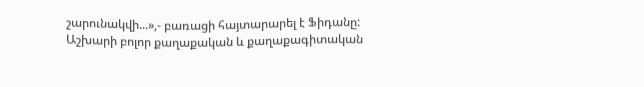շարունակվի...»,- բառացի հայտարարել է Ֆիդանը:
Աշխարի բոլոր քաղաքական և քաղաքագիտական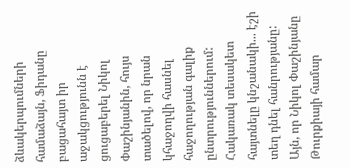ձևակերպումների համաձայն, Ֆիդանը բացահայտ իր աջակցությունն է ցուցաբերել Նիկոլ Փաշինյանին, հույս տածելով, որ նրան կհաջողվի հասնել հաջողության գալիք ընտրություններում:
Հակառակ տեսակետ հայտնելը կնշանակի... էշի տեղ դնել հանրությանը:
Այն, որ Նիկոլ Փաշինյանը Թուրքիայի համար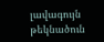լավագույն թեկնածուն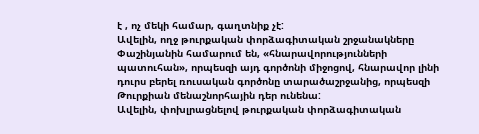է , ոչ մեկի համար, գաղտնիք չէ:
Ավելին, ողջ թուրքական փորձագիտական շրջանակները Փաշինյանին համարում են, «հնարավորությունների պատուհան», որպեսզի այդ գործոնի միջոցով, հնարավոր լինի դուրս բերել ռուսական գործոնը տարածաշրջանից, որպեսզի Թուրքիան մենաշնորհային դեր ունենա:
Ավելին, փոխլրացնելով թուրքական փորձագիտական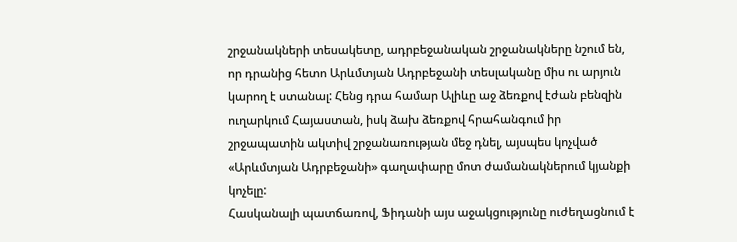շրջանակների տեսակետը, ադրբեջանական շրջանակները նշում են, որ դրանից հետո Արևմտյան Ադրբեջանի տեսլականը միս ու արյուն կարող է ստանալ: Հենց դրա համար Ալիևը աջ ձեռքով էժան բենզին ուղարկում Հայաստան, իսկ ձախ ձեռքով հրահանգում իր շրջապատին ակտիվ շրջանառության մեջ դնել, այսպես կոչված «Արևմտյան Ադրբեջանի» գաղափարը մոտ ժամանակներում կյանքի կոչելը:
Հասկանալի պատճառով, Ֆիդանի այս աջակցությունը ուժեղացնում է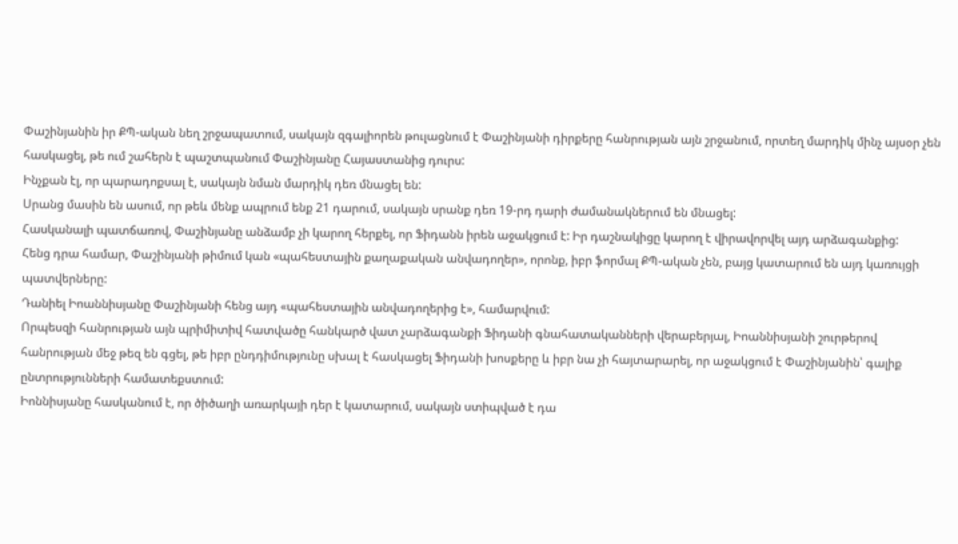Փաշինյանին իր ՔՊ-ական նեղ շրջապատում, սակայն զգալիորեն թուլացնում է Փաշինյանի դիրքերը հանրության այն շրջանում, որտեղ մարդիկ մինչ այսօր չեն հասկացել, թե ում շահերն է պաշտպանում Փաշինյանը Հայաստանից դուրս:
Ինչքան էլ, որ պարադոքսալ է, սակայն նման մարդիկ դեռ մնացել են:
Սրանց մասին են ասում, որ թեև մենք ապրում ենք 21 դարում, սակայն սրանք դեռ 19-րդ դարի ժամանակներում են մնացել:
Հասկանալի պատճառով, Փաշինյանը անձամբ չի կարող հերքել, որ Ֆիդանն իրեն աջակցում է: Իր դաշնակիցը կարող է վիրավորվել այդ արձագանքից:
Հենց դրա համար, Փաշինյանի թիմում կան «պահեստային քաղաքական անվադողեր», որոնք, իբր ֆորմալ ՔՊ-ական չեն, բայց կատարում են այդ կառույցի պատվերները:
Դանիել Իոաննիսյանը Փաշինյանի հենց այդ «պահեստային անվադողերից է», համարվում:
Որպեսզի հանրության այն պրիմիտիվ հատվածը հանկարծ վատ չարձագանքի Ֆիդանի գնահատականների վերաբերյալ, Իոաննիսյանի շուրթերով հանրության մեջ թեզ են գցել, թե իբր ընդդիմությունը սխալ է հասկացել Ֆիդանի խոսքերը և իբր նա չի հայտարարել, որ աջակցում է Փաշինյանին՝ գալիք ընտրությունների համատեքստում:
Իոննիսյանը հասկանում է, որ ծիծաղի առարկայի դեր է կատարում, սակայն ստիպված է դա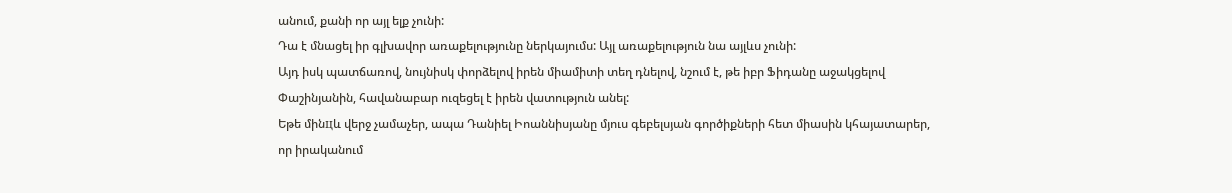անում, քանի որ այլ ելք չունի:
Դա է մնացել իր գլխավոր առաքելությունը ներկայումս: Այլ առաքելություն նա այլևս չունի:
Այդ իսկ պատճառով, նույնիսկ փորձելով իրեն միամիտի տեղ դնելով, նշում է, թե իբր Ֆիդանը աջակցելով Փաշինյանին, հավանաբար ուզեցել է իրեն վատություն անել:
Եթե մինцև վերջ չամաչեր, ապա Դանիել Իոաննիսյանը մյուս գեբելսյան գործիքների հետ միասին կհայատարեր, որ իրականում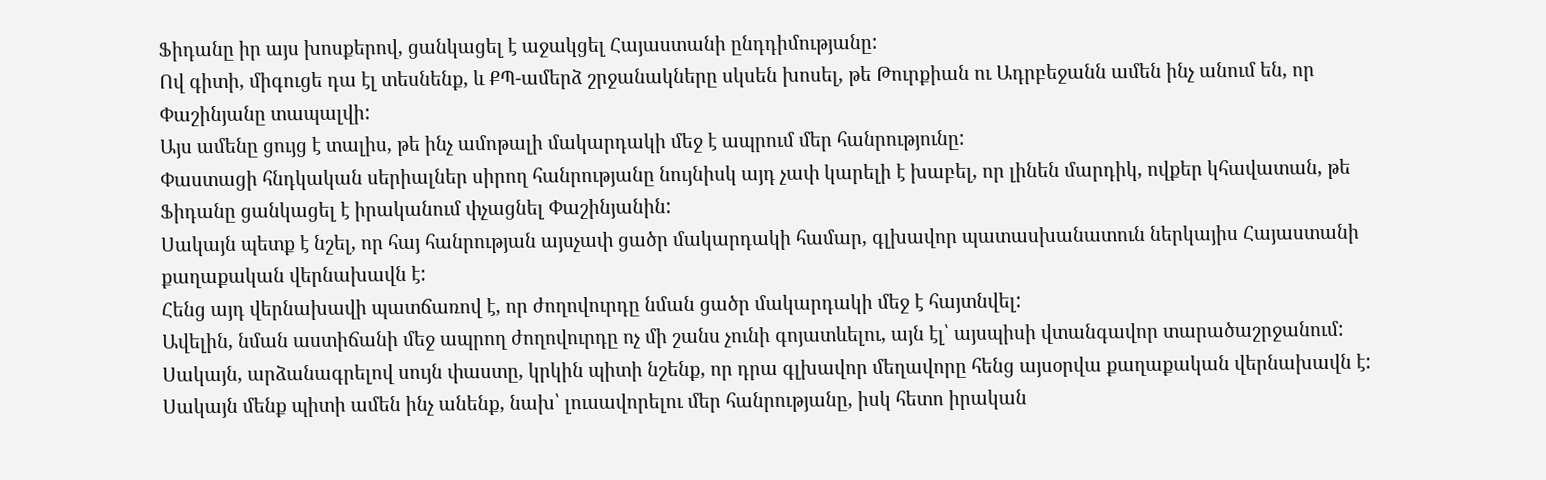Ֆիդանը իր այս խոսքերով, ցանկացել է աջակցել Հայաստանի ընդդիմությանը:
Ով գիտի, միգուցե դա էլ տեսնենք, և ՔՊ-ամերձ շրջանակները սկսեն խոսել, թե Թուրքիան ու Ադրբեջանն ամեն ինչ անում են, որ Փաշինյանը տապալվի:
Այս ամենը ցույց է տալիս, թե ինչ ամոթալի մակարդակի մեջ է ապրում մեր հանրությունը:
Փաստացի հնդկական սերիալներ սիրող հանրությանը նույնիսկ այդ չափ կարելի է խաբել, որ լինեն մարդիկ, ովքեր կհավատան, թե Ֆիդանը ցանկացել է իրականում փչացնել Փաշինյանին:
Սակայն պետք է նշել, որ հայ հանրության այսչափ ցածր մակարդակի համար, գլխավոր պատասխանատուն ներկայիս Հայաստանի քաղաքական վերնախավն է:
Հենց այդ վերնախավի պատճառով է, որ ժողովուրդը նման ցածր մակարդակի մեջ է հայտնվել:
Ավելին, նման աստիճանի մեջ ապրող ժողովուրդը ոչ մի շանս չունի գոյատևելու, այն էլ՝ այսպիսի վտանգավոր տարածաշրջանում:
Սակայն, արձանագրելով սույն փաստը, կրկին պիտի նշենք, որ դրա գլխավոր մեղավորը հենց այսօրվա քաղաքական վերնախավն է:
Սակայն մենք պիտի ամեն ինչ անենք, նախ՝ լուսավորելու մեր հանրությանը, իսկ հետո իրական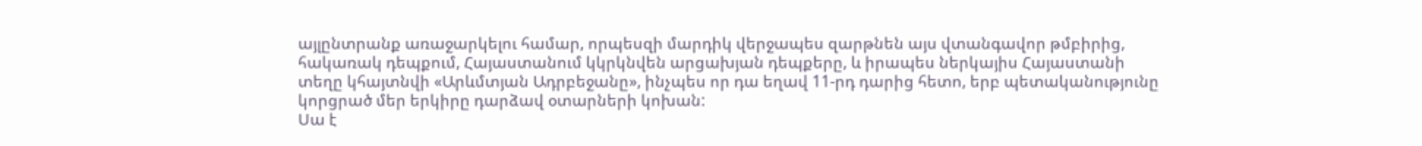այլընտրանք առաջարկելու համար, որպեսզի մարդիկ վերջապես զարթնեն այս վտանգավոր թմբիրից, հակառակ դեպքում, Հայաստանում կկրկնվեն արցախյան դեպքերը, և իրապես ներկայիս Հայաստանի տեղը կհայտնվի «Արևմտյան Ադրբեջանը», ինչպես որ դա եղավ 11-րդ դարից հետո, երբ պետականությունը կորցրած մեր երկիրը դարձավ օտարների կոխան:
Սա է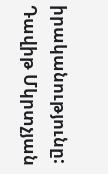իրականությունը:
Դավիթ Մկրտչյան